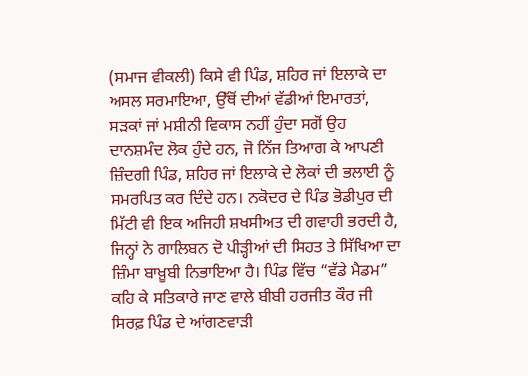(ਸਮਾਜ ਵੀਕਲੀ) ਕਿਸੇ ਵੀ ਪਿੰਡ, ਸ਼ਹਿਰ ਜਾਂ ਇਲਾਕੇ ਦਾ ਅਸਲ ਸਰਮਾਇਆ, ਉੱਥੋਂ ਦੀਆਂ ਵੱਡੀਆਂ ਇਮਾਰਤਾਂ, ਸੜਕਾਂ ਜਾਂ ਮਸ਼ੀਨੀ ਵਿਕਾਸ ਨਹੀਂ ਹੁੰਦਾ ਸਗੋਂ ਉਹ ਦਾਨਸ਼ਮੰਦ ਲੋਕ ਹੁੰਦੇ ਹਨ, ਜੋ ਨਿੱਜ ਤਿਆਗ ਕੇ ਆਪਣੀ ਜ਼ਿੰਦਗੀ ਪਿੰਡ, ਸ਼ਹਿਰ ਜਾਂ ਇਲਾਕੇ ਦੇ ਲੋਕਾਂ ਦੀ ਭਲਾਈ ਨੂੰ ਸਮਰਪਿਤ ਕਰ ਦਿੰਦੇ ਹਨ। ਨਕੋਦਰ ਦੇ ਪਿੰਡ ਭੋਡੀਪੁਰ ਦੀ ਮਿੱਟੀ ਵੀ ਇਕ ਅਜਿਹੀ ਸ਼ਖਸੀਅਤ ਦੀ ਗਵਾਹੀ ਭਰਦੀ ਹੈ, ਜਿਨ੍ਹਾਂ ਨੇ ਗਾਲਿਬਨ ਦੋ ਪੀੜ੍ਹੀਆਂ ਦੀ ਸਿਹਤ ਤੇ ਸਿੱਖਿਆ ਦਾ ਜ਼ਿੰਮਾ ਬਾਖ਼ੂਬੀ ਨਿਭਾਇਆ ਹੈ। ਪਿੰਡ ਵਿੱਚ “ਵੱਡੇ ਮੈਡਮ” ਕਹਿ ਕੇ ਸਤਿਕਾਰੇ ਜਾਣ ਵਾਲੇ ਬੀਬੀ ਹਰਜੀਤ ਕੌਰ ਜੀ ਸਿਰਫ਼ ਪਿੰਡ ਦੇ ਆਂਗਣਵਾੜੀ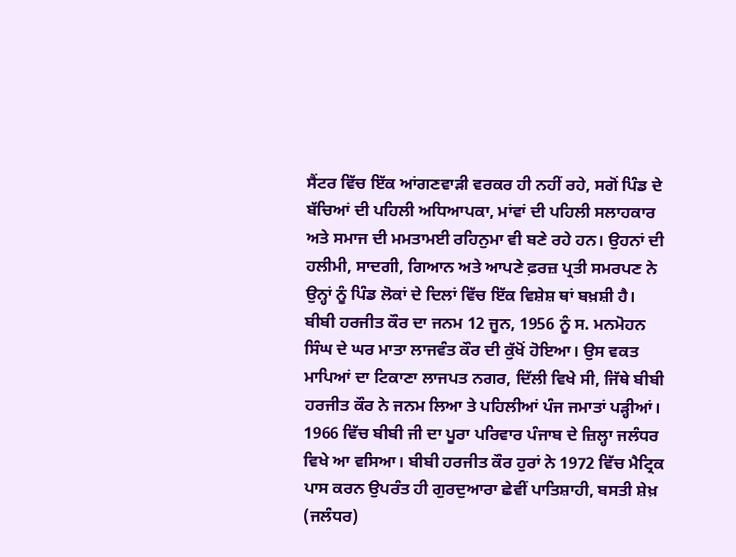ਸੈਂਟਰ ਵਿੱਚ ਇੱਕ ਆਂਗਣਵਾੜੀ ਵਰਕਰ ਹੀ ਨਹੀਂ ਰਹੇ, ਸਗੋਂ ਪਿੰਡ ਦੇ ਬੱਚਿਆਂ ਦੀ ਪਹਿਲੀ ਅਧਿਆਪਕਾ, ਮਾਂਵਾਂ ਦੀ ਪਹਿਲੀ ਸਲਾਹਕਾਰ ਅਤੇ ਸਮਾਜ ਦੀ ਮਮਤਾਮਈ ਰਹਿਨੁਮਾ ਵੀ ਬਣੇ ਰਹੇ ਹਨ। ਉਹਨਾਂ ਦੀ ਹਲੀਮੀ, ਸਾਦਗੀ, ਗਿਆਨ ਅਤੇ ਆਪਣੇ ਫ਼ਰਜ਼ ਪ੍ਰਤੀ ਸਮਰਪਣ ਨੇ ਉਨ੍ਹਾਂ ਨੂੰ ਪਿੰਡ ਲੋਕਾਂ ਦੇ ਦਿਲਾਂ ਵਿੱਚ ਇੱਕ ਵਿਸ਼ੇਸ਼ ਥਾਂ ਬਖ਼ਸ਼ੀ ਹੈ।
ਬੀਬੀ ਹਰਜੀਤ ਕੌਰ ਦਾ ਜਨਮ 12 ਜੂਨ, 1956 ਨੂੰ ਸ. ਮਨਮੋਹਨ ਸਿੰਘ ਦੇ ਘਰ ਮਾਤਾ ਲਾਜਵੰਤ ਕੌਰ ਦੀ ਕੁੱਖੋਂ ਹੋਇਆ। ਉਸ ਵਕਤ ਮਾਪਿਆਂ ਦਾ ਟਿਕਾਣਾ ਲਾਜਪਤ ਨਗਰ, ਦਿੱਲੀ ਵਿਖੇ ਸੀ, ਜਿੱਥੇ ਬੀਬੀ ਹਰਜੀਤ ਕੌਰ ਨੇ ਜਨਮ ਲਿਆ ਤੇ ਪਹਿਲੀਆਂ ਪੰਜ ਜਮਾਤਾਂ ਪੜ੍ਹੀਆਂ। 1966 ਵਿੱਚ ਬੀਬੀ ਜੀ ਦਾ ਪੂਰਾ ਪਰਿਵਾਰ ਪੰਜਾਬ ਦੇ ਜ਼ਿਲ੍ਹਾ ਜਲੰਧਰ ਵਿਖੇ ਆ ਵਸਿਆ। ਬੀਬੀ ਹਰਜੀਤ ਕੌਰ ਹੁਰਾਂ ਨੇ 1972 ਵਿੱਚ ਮੈਟ੍ਰਿਕ ਪਾਸ ਕਰਨ ਉਪਰੰਤ ਹੀ ਗੁਰਦੁਆਰਾ ਛੇਵੀਂ ਪਾਤਿਸ਼ਾਹੀ, ਬਸਤੀ ਸ਼ੇਖ਼ (ਜਲੰਧਰ)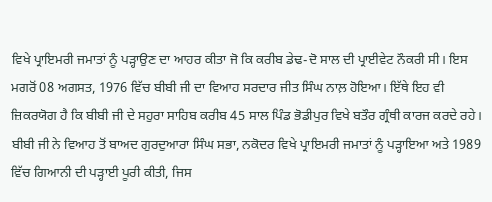ਵਿਖੇ ਪ੍ਰਾਇਮਰੀ ਜਮਾਤਾਂ ਨੂੰ ਪੜ੍ਹਾਉਣ ਦਾ ਆਹਰ ਕੀਤਾ ਜੋ ਕਿ ਕਰੀਬ ਡੇਢ-ਦੋ ਸਾਲ ਦੀ ਪ੍ਰਾਈਵੇਟ ਨੌਕਰੀ ਸੀ। ਇਸ ਮਗਰੋਂ 08 ਅਗਸਤ, 1976 ਵਿੱਚ ਬੀਬੀ ਜੀ ਦਾ ਵਿਆਹ ਸਰਦਾਰ ਜੀਤ ਸਿੰਘ ਨਾਲ਼ ਹੋਇਆ। ਇੱਥੇ ਇਹ ਵੀ ਜ਼ਿਕਰਯੋਗ ਹੈ ਕਿ ਬੀਬੀ ਜੀ ਦੇ ਸਹੁਰਾ ਸਾਹਿਬ ਕਰੀਬ 45 ਸਾਲ ਪਿੰਡ ਭੋਡੀਪੁਰ ਵਿਖੇ ਬਤੌਰ ਗ੍ਰੰਥੀ ਕਾਰਜ ਕਰਦੇ ਰਹੇ।
ਬੀਬੀ ਜੀ ਨੇ ਵਿਆਹ ਤੋਂ ਬਾਅਦ ਗੁਰਦੁਆਰਾ ਸਿੰਘ ਸਭਾ, ਨਕੋਦਰ ਵਿਖੇ ਪ੍ਰਾਇਮਰੀ ਜਮਾਤਾਂ ਨੂੰ ਪੜ੍ਹਾਇਆ ਅਤੇ 1989 ਵਿੱਚ ਗਿਆਨੀ ਦੀ ਪੜ੍ਹਾਈ ਪੂਰੀ ਕੀਤੀ, ਜਿਸ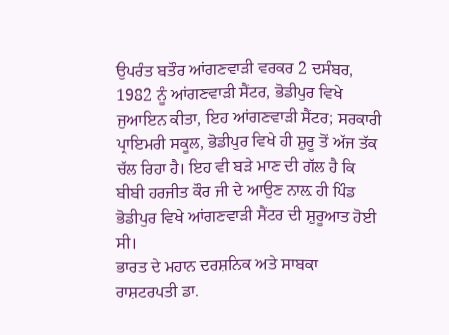ਉਪਰੰਤ ਬਤੌਰ ਆਂਗਣਵਾੜੀ ਵਰਕਰ 2 ਦਸੰਬਰ, 1982 ਨੂੰ ਆਂਗਣਵਾੜੀ ਸੈਂਟਰ, ਭੋਡੀਪੁਰ ਵਿਖੇ ਜੁਆਇਨ ਕੀਤਾ, ਇਹ ਆਂਗਣਵਾੜੀ ਸੈਂਟਰ; ਸਰਕਾਰੀ ਪ੍ਰਾਇਮਰੀ ਸਕੂਲ, ਭੋਡੀਪੁਰ ਵਿਖੇ ਹੀ ਸ਼ੁਰੂ ਤੋਂ ਅੱਜ ਤੱਕ ਚੱਲ ਰਿਹਾ ਹੈ। ਇਹ ਵੀ ਬੜੇ ਮਾਣ ਦੀ ਗੱਲ ਹੈ ਕਿ ਬੀਬੀ ਹਰਜੀਤ ਕੌਰ ਜੀ ਦੇ ਆਉਣ ਨਾਲ਼ ਹੀ ਪਿੰਡ ਭੋਡੀਪੁਰ ਵਿਖੇ ਆਂਗਣਵਾੜੀ ਸੈਂਟਰ ਦੀ ਸ਼ੁਰੂਆਤ ਹੋਈ ਸੀ।
ਭਾਰਤ ਦੇ ਮਹਾਨ ਦਰਸ਼ਨਿਕ ਅਤੇ ਸਾਬਕਾ ਰਾਸ਼ਟਰਪਤੀ ਡਾ.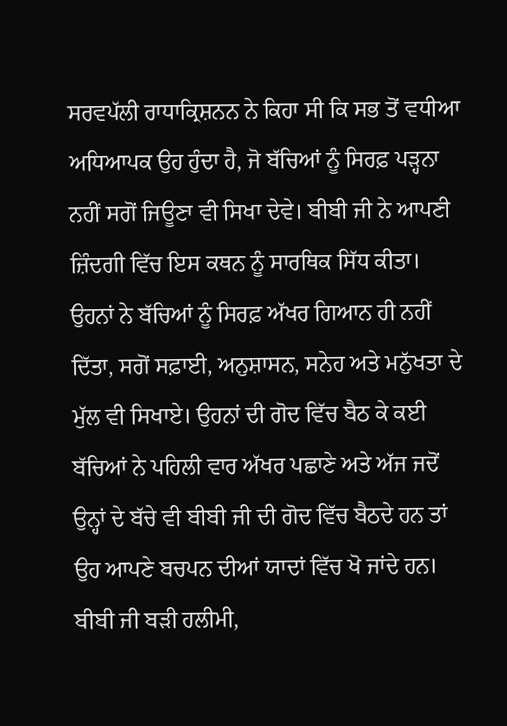ਸਰਵਪੱਲੀ ਰਾਧਾਕ੍ਰਿਸ਼ਨਨ ਨੇ ਕਿਹਾ ਸੀ ਕਿ ਸਭ ਤੋਂ ਵਧੀਆ ਅਧਿਆਪਕ ਉਹ ਹੁੰਦਾ ਹੈ, ਜੋ ਬੱਚਿਆਂ ਨੂੰ ਸਿਰਫ਼ ਪੜ੍ਹਨਾ ਨਹੀਂ ਸਗੋਂ ਜਿਊਣਾ ਵੀ ਸਿਖਾ ਦੇਵੇ। ਬੀਬੀ ਜੀ ਨੇ ਆਪਣੀ ਜ਼ਿੰਦਗੀ ਵਿੱਚ ਇਸ ਕਥਨ ਨੂੰ ਸਾਰਥਿਕ ਸਿੱਧ ਕੀਤਾ। ਉਹਨਾਂ ਨੇ ਬੱਚਿਆਂ ਨੂੰ ਸਿਰਫ਼ ਅੱਖਰ ਗਿਆਨ ਹੀ ਨਹੀਂ ਦਿੱਤਾ, ਸਗੋਂ ਸਫ਼ਾਈ, ਅਨੁਸ਼ਾਸਨ, ਸਨੇਹ ਅਤੇ ਮਨੁੱਖਤਾ ਦੇ ਮੁੱਲ ਵੀ ਸਿਖਾਏ। ਉਹਨਾਂ ਦੀ ਗੋਦ ਵਿੱਚ ਬੈਠ ਕੇ ਕਈ ਬੱਚਿਆਂ ਨੇ ਪਹਿਲੀ ਵਾਰ ਅੱਖਰ ਪਛਾਣੇ ਅਤੇ ਅੱਜ ਜਦੋਂ ਉਨ੍ਹਾਂ ਦੇ ਬੱਚੇ ਵੀ ਬੀਬੀ ਜੀ ਦੀ ਗੋਦ ਵਿੱਚ ਬੈਠਦੇ ਹਨ ਤਾਂ ਉਹ ਆਪਣੇ ਬਚਪਨ ਦੀਆਂ ਯਾਦਾਂ ਵਿੱਚ ਖੋ ਜਾਂਦੇ ਹਨ।
ਬੀਬੀ ਜੀ ਬੜੀ ਹਲੀਮੀ,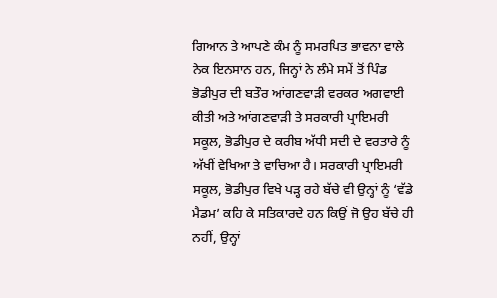ਗਿਆਨ ਤੇ ਆਪਣੇ ਕੰਮ ਨੂੰ ਸਮਰਪਿਤ ਭਾਵਨਾ ਵਾਲੇ ਨੇਕ ਇਨਸਾਨ ਹਨ, ਜਿਨ੍ਹਾਂ ਨੇ ਲੰਮੇ ਸਮੇਂ ਤੋਂ ਪਿੰਡ ਭੋਡੀਪੁਰ ਦੀ ਬਤੌਰ ਆਂਗਣਵਾੜੀ ਵਰਕਰ ਅਗਵਾਈ ਕੀਤੀ ਅਤੇ ਆਂਗਣਵਾੜੀ ਤੇ ਸਰਕਾਰੀ ਪ੍ਰਾਇਮਰੀ ਸਕੂਲ, ਭੋਡੀਪੁਰ ਦੇ ਕਰੀਬ ਅੱਧੀ ਸਦੀ ਦੇ ਵਰਤਾਰੇ ਨੂੰ ਅੱਖੀਂ ਵੇਖਿਆ ਤੇ ਵਾਚਿਆ ਹੈ। ਸਰਕਾਰੀ ਪ੍ਰਾਇਮਰੀ ਸਕੂਲ, ਭੋਡੀਪੁਰ ਵਿਖੇ ਪੜ੍ਹ ਰਹੇ ਬੱਚੇ ਵੀ ਉਨ੍ਹਾਂ ਨੂੰ ‘ਵੱਡੇ ਮੈਡਮ’ ਕਹਿ ਕੇ ਸਤਿਕਾਰਦੇ ਹਨ ਕਿਉਂ ਜੋ ਉਹ ਬੱਚੇ ਹੀ ਨਹੀਂ, ਉਨ੍ਹਾਂ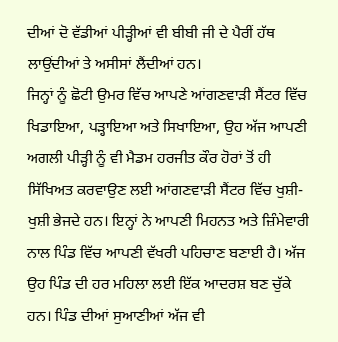ਦੀਆਂ ਦੋ ਵੱਡੀਆਂ ਪੀੜ੍ਹੀਆਂ ਵੀ ਬੀਬੀ ਜੀ ਦੇ ਪੈਰੀਂ ਹੱਥ ਲਾਉਂਦੀਆਂ ਤੇ ਅਸੀਸਾਂ ਲੈਂਦੀਆਂ ਹਨ।
ਜਿਨ੍ਹਾਂ ਨੂੰ ਛੋਟੀ ਉਮਰ ਵਿੱਚ ਆਪਣੇ ਆਂਗਣਵਾੜੀ ਸੈਂਟਰ ਵਿੱਚ ਖਿਡਾਇਆ, ਪੜ੍ਹਾਇਆ ਅਤੇ ਸਿਖਾਇਆ, ਉਹ ਅੱਜ ਆਪਣੀ ਅਗਲੀ ਪੀੜ੍ਹੀ ਨੂੰ ਵੀ ਮੈਡਮ ਹਰਜੀਤ ਕੌਰ ਹੋਰਾਂ ਤੋਂ ਹੀ ਸਿੱਖਿਅਤ ਕਰਵਾਉਣ ਲਈ ਆਂਗਣਵਾੜੀ ਸੈਂਟਰ ਵਿੱਚ ਖੁਸ਼ੀ- ਖੁਸ਼ੀ ਭੇਜਦੇ ਹਨ। ਇਨ੍ਹਾਂ ਨੇ ਆਪਣੀ ਮਿਹਨਤ ਅਤੇ ਜ਼ਿੰਮੇਵਾਰੀ ਨਾਲ ਪਿੰਡ ਵਿੱਚ ਆਪਣੀ ਵੱਖਰੀ ਪਹਿਚਾਣ ਬਣਾਈ ਹੈ। ਅੱਜ ਉਹ ਪਿੰਡ ਦੀ ਹਰ ਮਹਿਲਾ ਲਈ ਇੱਕ ਆਦਰਸ਼ ਬਣ ਚੁੱਕੇ ਹਨ। ਪਿੰਡ ਦੀਆਂ ਸੁਆਣੀਆਂ ਅੱਜ ਵੀ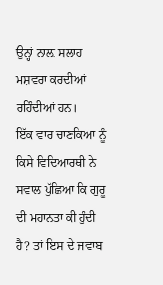ਉਨ੍ਹਾਂ ਨਾਲ਼ ਸਲਾਹ ਮਸ਼ਵਰਾ ਕਰਦੀਆਂ ਰਹਿੰਦੀਆਂ ਹਨ।
ਇੱਕ ਵਾਰ ਚਾਣਕਿਆ ਨੂੰ ਕਿਸੇ ਵਿਦਿਆਰਥੀ ਨੇ ਸਵਾਲ ਪੁੱਛਿਆ ਕਿ ਗੁਰੂ ਦੀ ਮਹਾਨਤਾ ਕੀ ਹੁੰਦੀ ਹੈ? ਤਾਂ ਇਸ ਦੇ ਜਵਾਬ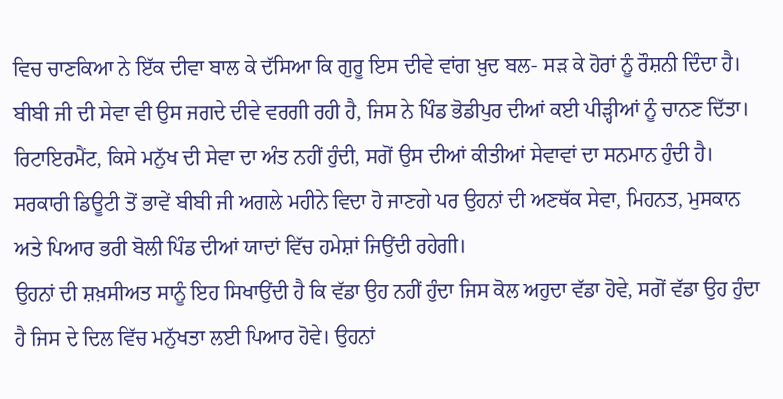ਵਿਚ ਚਾਣਕਿਆ ਨੇ ਇੱਕ ਦੀਵਾ ਬਾਲ ਕੇ ਦੱਸਿਆ ਕਿ ਗੁਰੂ ਇਸ ਦੀਵੇ ਵਾਂਗ ਖ਼ੁਦ ਬਲ- ਸੜ ਕੇ ਹੋਰਾਂ ਨੂੰ ਰੌਸ਼ਨੀ ਦਿੰਦਾ ਹੈ। ਬੀਬੀ ਜੀ ਦੀ ਸੇਵਾ ਵੀ ਉਸ ਜਗਦੇ ਦੀਵੇ ਵਰਗੀ ਰਹੀ ਹੈ, ਜਿਸ ਨੇ ਪਿੰਡ ਭੋਡੀਪੁਰ ਦੀਆਂ ਕਈ ਪੀੜ੍ਹੀਆਂ ਨੂੰ ਚਾਨਣ ਦਿੱਤਾ।
ਰਿਟਾਇਰਮੈਂਟ, ਕਿਸੇ ਮਨੁੱਖ ਦੀ ਸੇਵਾ ਦਾ ਅੰਤ ਨਹੀਂ ਹੁੰਦੀ, ਸਗੋਂ ਉਸ ਦੀਆਂ ਕੀਤੀਆਂ ਸੇਵਾਵਾਂ ਦਾ ਸਨਮਾਨ ਹੁੰਦੀ ਹੈ। ਸਰਕਾਰੀ ਡਿਊਟੀ ਤੋਂ ਭਾਵੇਂ ਬੀਬੀ ਜੀ ਅਗਲੇ ਮਹੀਨੇ ਵਿਦਾ ਹੋ ਜਾਣਗੇ ਪਰ ਉਹਨਾਂ ਦੀ ਅਣਥੱਕ ਸੇਵਾ, ਮਿਹਨਤ, ਮੁਸਕਾਨ ਅਤੇ ਪਿਆਰ ਭਰੀ ਬੋਲੀ ਪਿੰਡ ਦੀਆਂ ਯਾਦਾਂ ਵਿੱਚ ਹਮੇਸ਼ਾਂ ਜਿਉਂਦੀ ਰਹੇਗੀ।
ਉਹਨਾਂ ਦੀ ਸ਼ਖ਼ਸੀਅਤ ਸਾਨੂੰ ਇਹ ਸਿਖਾਉਂਦੀ ਹੈ ਕਿ ਵੱਡਾ ਉਹ ਨਹੀਂ ਹੁੰਦਾ ਜਿਸ ਕੋਲ ਅਹੁਦਾ ਵੱਡਾ ਹੋਵੇ, ਸਗੋਂ ਵੱਡਾ ਉਹ ਹੁੰਦਾ ਹੈ ਜਿਸ ਦੇ ਦਿਲ ਵਿੱਚ ਮਨੁੱਖਤਾ ਲਈ ਪਿਆਰ ਹੋਵੇ। ਉਹਨਾਂ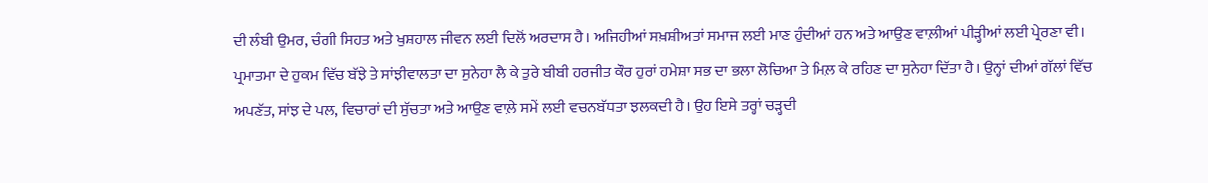ਦੀ ਲੰਬੀ ਉਮਰ, ਚੰਗੀ ਸਿਹਤ ਅਤੇ ਖੁਸ਼ਹਾਲ ਜੀਵਨ ਲਈ ਦਿਲੋਂ ਅਰਦਾਸ ਹੈ। ਅਜਿਹੀਆਂ ਸਖ਼ਸ਼ੀਅਤਾਂ ਸਮਾਜ ਲਈ ਮਾਣ ਹੁੰਦੀਆਂ ਹਨ ਅਤੇ ਆਉਣ ਵਾਲ਼ੀਆਂ ਪੀੜ੍ਹੀਆਂ ਲਈ ਪ੍ਰੇਰਣਾ ਵੀ।
ਪ੍ਰਮਾਤਮਾ ਦੇ ਹੁਕਮ ਵਿੱਚ ਬੱਝੇ ਤੇ ਸਾਂਝੀਵਾਲਤਾ ਦਾ ਸੁਨੇਹਾ ਲੈ ਕੇ ਤੁਰੇ ਬੀਬੀ ਹਰਜੀਤ ਕੌਰ ਹੁਰਾਂ ਹਮੇਸ਼ਾ ਸਭ ਦਾ ਭਲਾ ਲੋਚਿਆ ਤੇ ਮਿਲ਼ ਕੇ ਰਹਿਣ ਦਾ ਸੁਨੇਹਾ ਦਿੱਤਾ ਹੈ। ਉਨ੍ਹਾਂ ਦੀਆਂ ਗੱਲਾਂ ਵਿੱਚ ਅਪਣੱਤ, ਸਾਂਝ ਦੇ ਪਲ, ਵਿਚਾਰਾਂ ਦੀ ਸੁੱਚਤਾ ਅਤੇ ਆਉਣ ਵਾਲ਼ੇ ਸਮੇਂ ਲਈ ਵਚਨਬੱਧਤਾ ਝਲਕਦੀ ਹੈ। ਉਹ ਇਸੇ ਤਰ੍ਹਾਂ ਚੜ੍ਹਦੀ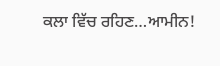ਕਲਾ ਵਿੱਚ ਰਹਿਣ…ਆਮੀਨ!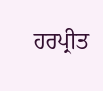ਹਰਪ੍ਰੀਤ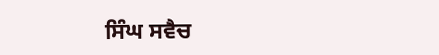ਸਿੰਘ ਸਵੈਚ